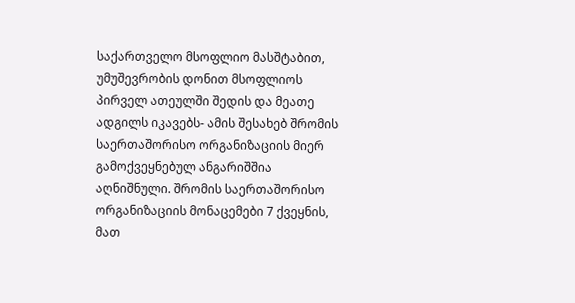საქართველო მსოფლიო მასშტაბით, უმუშევრობის დონით მსოფლიოს პირველ ათეულში შედის და მეათე ადგილს იკავებს- ამის შესახებ შრომის საერთაშორისო ორგანიზაციის მიერ გამოქვეყნებულ ანგარიშშია აღნიშნული. შრომის საერთაშორისო ორგანიზაციის მონაცემები 7 ქვეყნის, მათ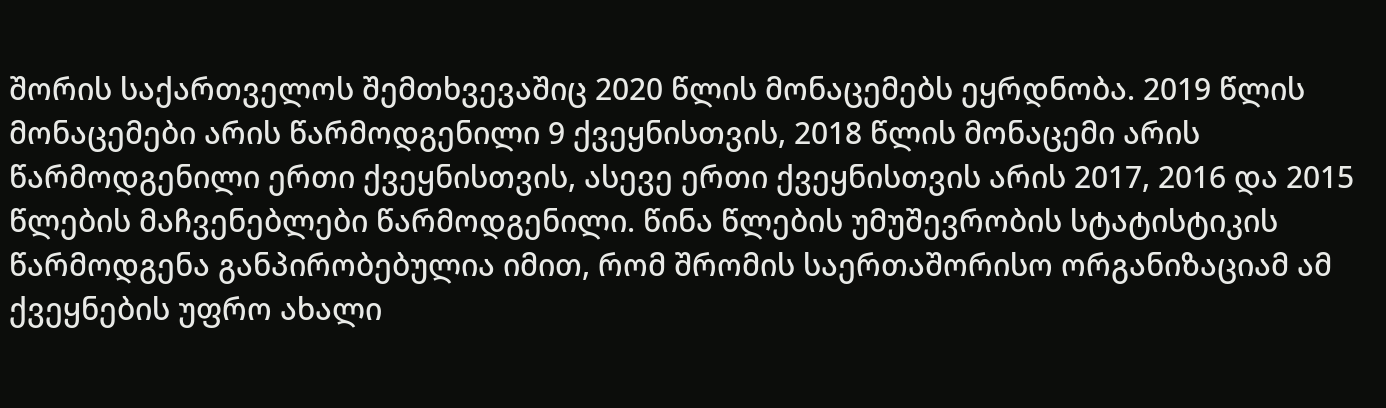შორის საქართველოს შემთხვევაშიც 2020 წლის მონაცემებს ეყრდნობა. 2019 წლის მონაცემები არის წარმოდგენილი 9 ქვეყნისთვის, 2018 წლის მონაცემი არის წარმოდგენილი ერთი ქვეყნისთვის, ასევე ერთი ქვეყნისთვის არის 2017, 2016 და 2015 წლების მაჩვენებლები წარმოდგენილი. წინა წლების უმუშევრობის სტატისტიკის წარმოდგენა განპირობებულია იმით, რომ შრომის საერთაშორისო ორგანიზაციამ ამ ქვეყნების უფრო ახალი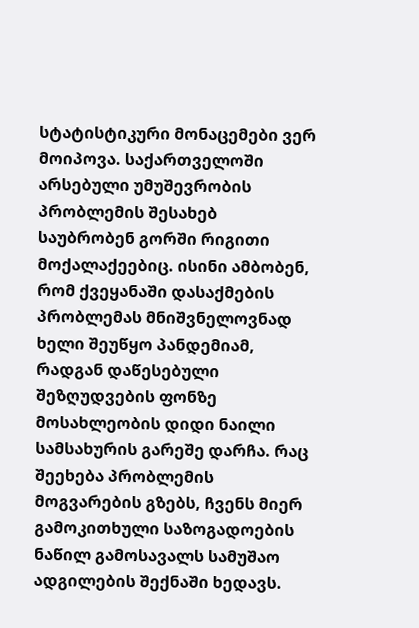სტატისტიკური მონაცემები ვერ მოიპოვა. საქართველოში არსებული უმუშევრობის პრობლემის შესახებ საუბრობენ გორში რიგითი მოქალაქეებიც. ისინი ამბობენ, რომ ქვეყანაში დასაქმების პრობლემას მნიშვნელოვნად ხელი შეუწყო პანდემიამ, რადგან დაწესებული შეზღუდვების ფონზე მოსახლეობის დიდი ნაილი სამსახურის გარეშე დარჩა. რაც შეეხება პრობლემის მოგვარების გზებს, ჩვენს მიერ გამოკითხული საზოგადოების ნაწილ გამოსავალს სამუშაო ადგილების შექნაში ხედავს.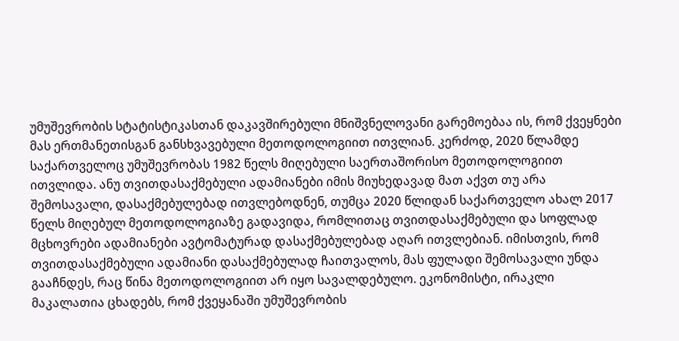უმუშევრობის სტატისტიკასთან დაკავშირებული მნიშვნელოვანი გარემოებაა ის, რომ ქვეყნები მას ერთმანეთისგან განსხვავებული მეთოდოლოგიით ითვლიან. კერძოდ, 2020 წლამდე საქართველოც უმუშევრობას 1982 წელს მიღებული საერთაშორისო მეთოდოლოგიით ითვლიდა. ანუ თვითდასაქმებული ადამიანები იმის მიუხედავად მათ აქვთ თუ არა შემოსავალი, დასაქმებულებად ითვლებოდნენ, თუმცა 2020 წლიდან საქართველო ახალ 2017 წელს მიღებულ მეთოდოლოგიაზე გადავიდა, რომლითაც თვითდასაქმებული და სოფლად მცხოვრები ადამიანები ავტომატურად დასაქმებულებად აღარ ითვლებიან. იმისთვის, რომ თვითდასაქმებული ადამიანი დასაქმებულად ჩაითვალოს, მას ფულადი შემოსავალი უნდა გააჩნდეს, რაც წინა მეთოდოლოგიით არ იყო სავალდებულო. ეკონომისტი, ირაკლი მაკალათია ცხადებს, რომ ქვეყანაში უმუშევრობის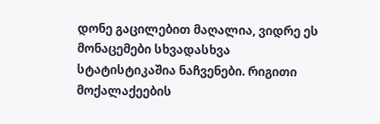დონე გაცილებით მაღალია, ვიდრე ეს მონაცემები სხვადასხვა სტატისტიკაშია ნაჩვენები. რიგითი მოქალაქეების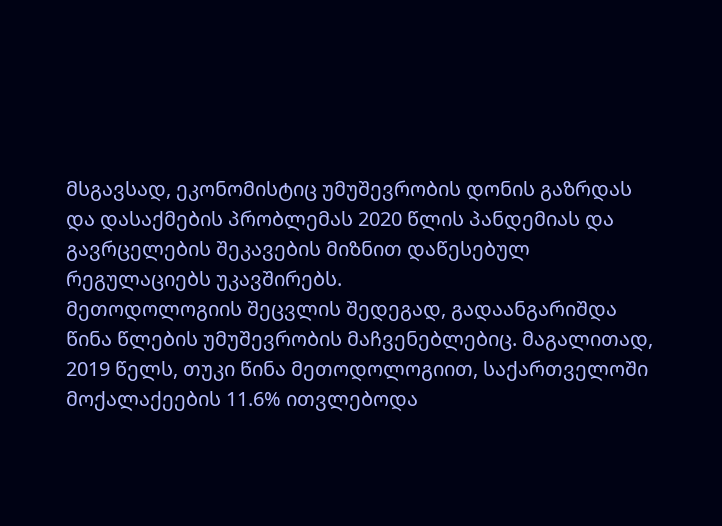მსგავსად, ეკონომისტიც უმუშევრობის დონის გაზრდას და დასაქმების პრობლემას 2020 წლის პანდემიას და გავრცელების შეკავების მიზნით დაწესებულ რეგულაციებს უკავშირებს.
მეთოდოლოგიის შეცვლის შედეგად, გადაანგარიშდა წინა წლების უმუშევრობის მაჩვენებლებიც. მაგალითად, 2019 წელს, თუკი წინა მეთოდოლოგიით, საქართველოში მოქალაქეების 11.6% ითვლებოდა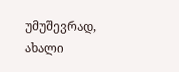უმუშევრად, ახალი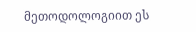მეთოდოლოგიით ეს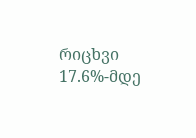რიცხვი 17.6%-მდე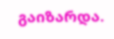გაიზარდა.